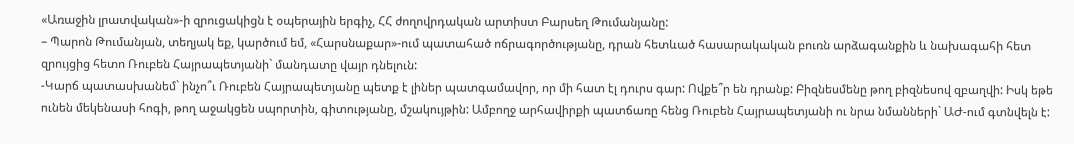«Առաջին լրատվական»-ի զրուցակիցն է օպերային երգիչ, ՀՀ ժողովրդական արտիստ Բարսեղ Թումանյանը:
– Պարոն Թումանյան, տեղյակ եք, կարծում եմ, «Հարսնաքար»-ում պատահած ոճրագործությանը, դրան հետևած հասարակական բուռն արձագանքին և նախագահի հետ զրույցից հետո Ռուբեն Հայրապետյանի` մանդատը վայր դնելուն:
-Կարճ պատասխանեմ` ինչո՞ւ Ռուբեն Հայրապետյանը պետք է լիներ պատգամավոր, որ մի հատ էլ դուրս գար: Ովքե՞ր են դրանք: Բիզնեսմենը թող բիզնեսով զբաղվի: Իսկ եթե ունեն մեկենասի հոգի, թող աջակցեն սպորտին, գիտությանը, մշակույթին: Ամբողջ արհավիրքի պատճառը հենց Ռուբեն Հայրապետյանի ու նրա նմանների` ԱԺ-ում գտնվելն է: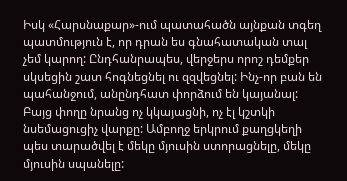Իսկ «Հարսնաքար»-ում պատահածն այնքան տգեղ պատմություն է, որ դրան ես գնահատական տալ չեմ կարող: Ընդհանրապես, վերջերս որոշ դեմքեր սկսեցին շատ հոգնեցնել ու զզվեցնել: Ինչ-որ բան են պահանջում, անընդհատ փորձում են կայանալ: Բայց փողը նրանց ոչ կկայացնի, ոչ էլ կշտկի նսեմացուցիչ վարքը: Ամբողջ երկրում քաղցկեղի պես տարածվել է մեկը մյուսին ստորացնելը, մեկը մյուսին սպանելը: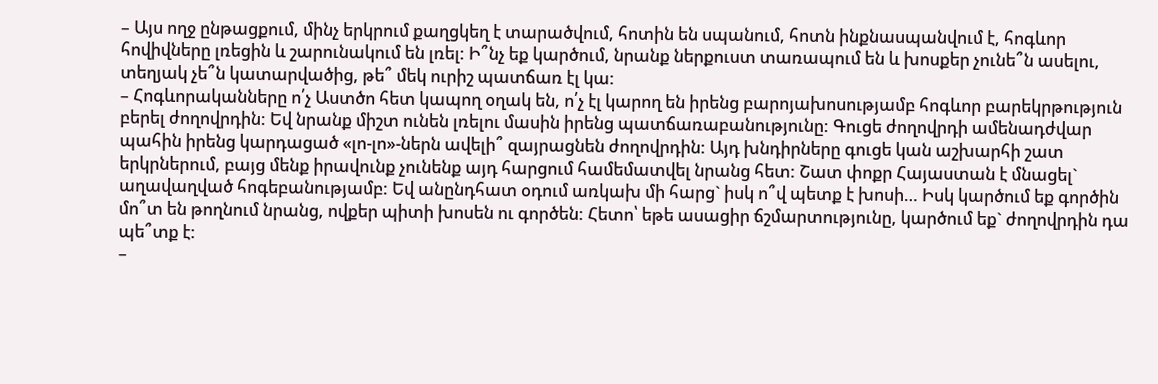– Այս ողջ ընթացքում, մինչ երկրում քաղցկեղ է տարածվում, հոտին են սպանում, հոտն ինքնասպանվում է, հոգևոր հովիվները լռեցին և շարունակում են լռել: Ի՞նչ եք կարծում, նրանք ներքուստ տառապում են և խոսքեր չունե՞ն ասելու, տեղյակ չե՞ն կատարվածից, թե՞ մեկ ուրիշ պատճառ էլ կա:
– Հոգևորականները ո՛չ Աստծո հետ կապող օղակ են, ո՛չ էլ կարող են իրենց բարոյախոսությամբ հոգևոր բարեկրթություն բերել ժողովրդին: Եվ նրանք միշտ ունեն լռելու մասին իրենց պատճառաբանությունը: Գուցե ժողովրդի ամենադժվար պահին իրենց կարդացած «լո-լո»-ներն ավելի՞ զայրացնեն ժողովրդին: Այդ խնդիրները գուցե կան աշխարհի շատ երկրներում, բայց մենք իրավունք չունենք այդ հարցում համեմատվել նրանց հետ: Շատ փոքր Հայաստան է մնացել` աղավաղված հոգեբանությամբ: Եվ անընդհատ օդում առկախ մի հարց` իսկ ո՞վ պետք է խոսի… Իսկ կարծում եք գործին մո՞տ են թողնում նրանց, ովքեր պիտի խոսեն ու գործեն: Հետո՝ եթե ասացիր ճշմարտությունը, կարծում եք` ժողովրդին դա պե՞տք է:
–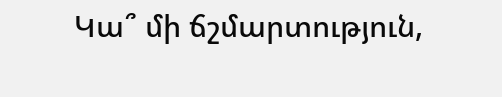Կա՞ մի ճշմարտություն,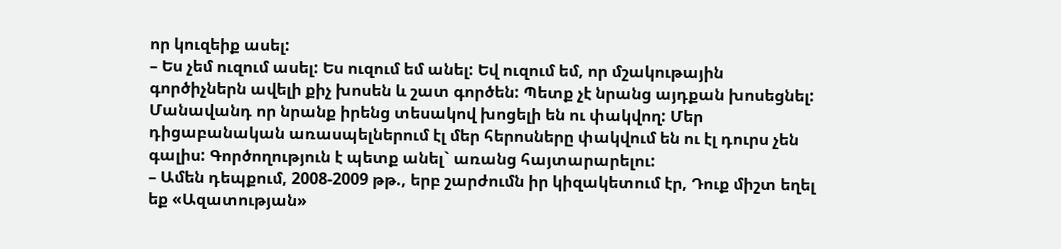որ կուզեիք ասել:
– Ես չեմ ուզում ասել: Ես ուզում եմ անել: Եվ ուզում եմ, որ մշակութային գործիչներն ավելի քիչ խոսեն և շատ գործեն: Պետք չէ նրանց այդքան խոսեցնել: Մանավանդ որ նրանք իրենց տեսակով խոցելի են ու փակվող: Մեր դիցաբանական առասպելներում էլ մեր հերոսները փակվում են ու էլ դուրս չեն գալիս: Գործողություն է պետք անել` առանց հայտարարելու:
– Ամեն դեպքում, 2008-2009 թթ., երբ շարժումն իր կիզակետում էր, Դուք միշտ եղել եք «Ազատության»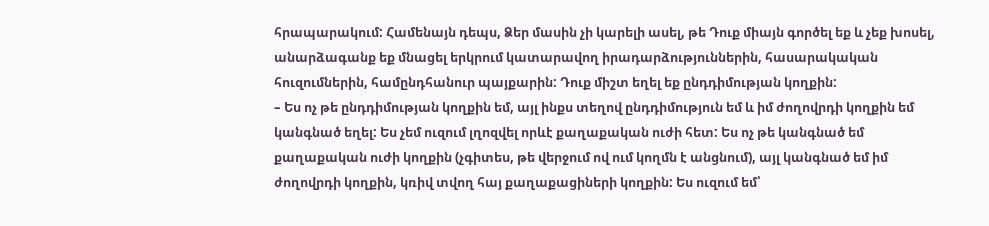հրապարակում: Համենայն դեպս, Ձեր մասին չի կարելի ասել, թե Դուք միայն գործել եք և չեք խոսել, անարձագանք եք մնացել երկրում կատարավող իրադարձություններին, հասարակական հուզումներին, համընդհանուր պայքարին: Դուք միշտ եղել եք ընդդիմության կողքին:
– Ես ոչ թե ընդդիմության կողքին եմ, այլ ինքս տեղով ընդդիմություն եմ և իմ ժողովրդի կողքին եմ կանգնած եղել: Ես չեմ ուզում լղոզվել որևէ քաղաքական ուժի հետ: Ես ոչ թե կանգնած եմ քաղաքական ուժի կողքին (չգիտես, թե վերջում ով ում կողմն է անցնում), այլ կանգնած եմ իմ ժողովրդի կողքին, կռիվ տվող հայ քաղաքացիների կողքին: Ես ուզում եմ՝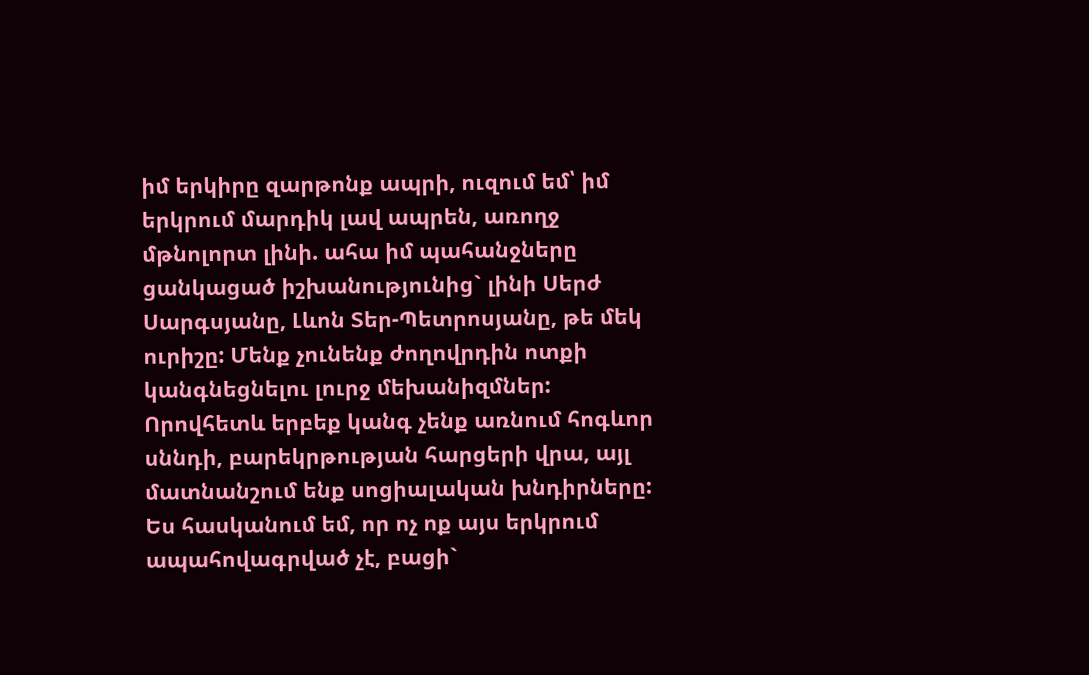իմ երկիրը զարթոնք ապրի, ուզում եմ՝ իմ երկրում մարդիկ լավ ապրեն, առողջ մթնոլորտ լինի. ահա իմ պահանջները ցանկացած իշխանությունից` լինի Սերժ Սարգսյանը, Լևոն Տեր-Պետրոսյանը, թե մեկ ուրիշը: Մենք չունենք ժողովրդին ոտքի կանգնեցնելու լուրջ մեխանիզմներ: Որովհետև երբեք կանգ չենք առնում հոգևոր սննդի, բարեկրթության հարցերի վրա, այլ մատնանշում ենք սոցիալական խնդիրները: Ես հասկանում եմ, որ ոչ ոք այս երկրում ապահովագրված չէ, բացի`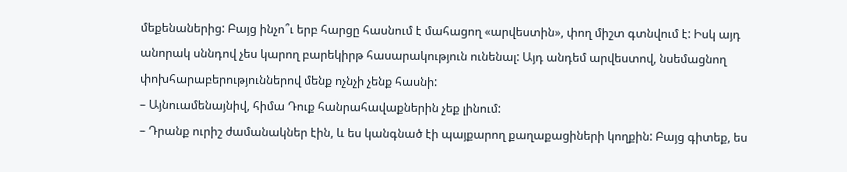մեքենաներից: Բայց ինչո՞ւ երբ հարցը հասնում է մահացող «արվեստին», փող միշտ գտնվում է: Իսկ այդ անորակ սննդով չես կարող բարեկիրթ հասարակություն ունենալ: Այդ անդեմ արվեստով, նսեմացնող փոխհարաբերություններով մենք ոչնչի չենք հասնի:
– Այնուամենայնիվ, հիմա Դուք հանրահավաքներին չեք լինում:
– Դրանք ուրիշ ժամանակներ էին, և ես կանգնած էի պայքարող քաղաքացիների կողքին: Բայց գիտեք, ես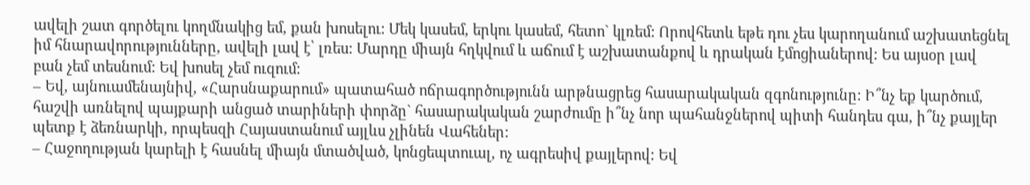ավելի շատ գործելու կողմնակից եմ, քան խոսելու: Մեկ կասեմ, երկու կասեմ, հետո` կլռեմ: Որովհետև եթե դու չես կարողանում աշխատեցնել իմ հնարավորությունները, ավելի լավ է՝ լռես: Մարդը միայն հղկվում և աճում է աշխատանքով և դրական էմոցիաներով: Ես այսօր լավ բան չեմ տեսնում: Եվ խոսել չեմ ուզում:
– Եվ, այնուամենայնիվ, «Հարսնաքարում» պատահած ոճրագործությունն արթնացրեց հասարակական զգոնությունը: Ի՞նչ եք կարծում, հաշվի առնելով պայքարի անցած տարիների փորձը` հասարակական շարժումը ի՞նչ նոր պահանջներով պիտի հանդես գա, ի՞նչ քայլեր պետք է ձեռնարկի, որպեսզի Հայաստանում այլևս չլինեն Վահեներ:
– Հաջողության կարելի է հասնել միայն մտածված, կոնցեպտուալ, ոչ ագրեսիվ քայլերով: Եվ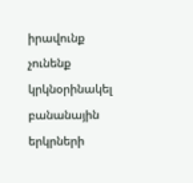իրավունք չունենք կրկնօրինակել բանանային երկրների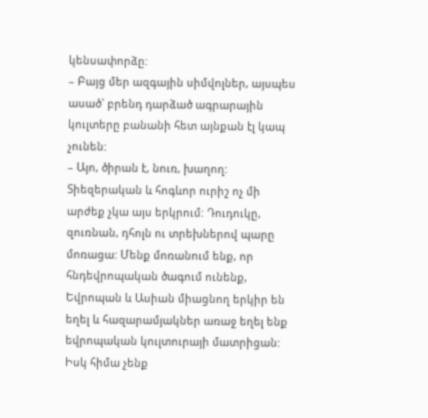կենսափորձը:
– Բայց մեր ազգային սիմվոլներ, այսպես ասած` բրենդ դարձած ագրարային կուլտերը բանանի հետ այնքան էլ կապ չունեն:
– Այո, ծիրան է, նուռ, խաղող: Տիեզերական և հոգևոր ուրիշ ոչ մի արժեք չկա այս երկրում: Դուդուկը, զուռնան, դհոլն ու տրեխներով պարը մոռացա: Մենք մոռանում ենք, որ հնդեվրոպական ծագում ունենք, Եվրոպան և Ասիան միացնող երկիր են եղել և հազարամյակներ առաջ եղել ենք եվրոպական կուլտուրայի մատրիցան: Իսկ հիմա չենք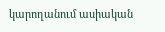կարողանում ասիական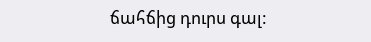ճահճից դուրս գալ: